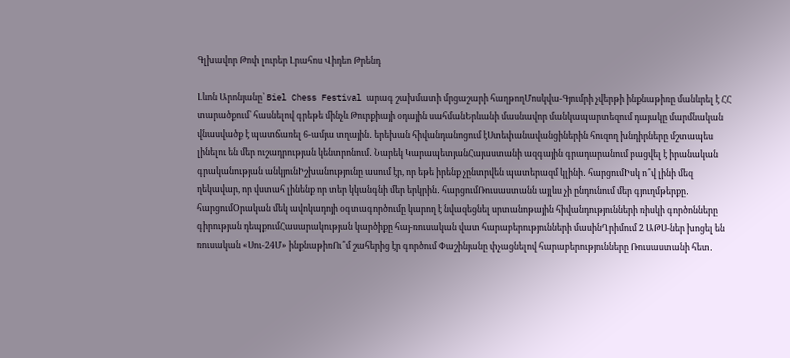Գլխավոր Թոփ լուրեր Լրահոս Վիդեո Թրենդ

Լևոն Արոնյանը՝ Biel Chess Festival արագ շախմատի մրցաշարի հաղթողՄոսկվա-Գյումրի չվերթի ինքնաթիռը մանևրել է ՀՀ տարածքում՝ հասնելով գրեթե մինչև Թուրքիայի օդային սահմանԵրևանի մասնավոր մանկապարտեզում դայակը մարմնական վնասվածք է պատճառել 6-ամյա տղային․ երեխան հիվանդանոցում էՍտեփանավանցիներին հուզող խնդիրները մշտապես լինելու են մեր ուշադրության կենտրոնում․ Նարեկ ԿարապետյանՀայաստանի ազգային գրադարանում բացվել է իրանական գրականության անկյունԻշխանությունը ասում էր, որ եթե իրենք չընտրվեն պատերազմ կլինի․ հարցումԻսկ ո՞վ լինի մեզ ղեկավար, որ վստահ լինենք որ տեր կկանգնի մեր երկրին․ հարցումՌուսաստանն այլևս չի ընդունում մեր գյուղմթերքը․ հարցումՕրական մեկ ավոկադոյի օգտագործումը կարող է նվազեցնել սրտանոթային հիվանդությունների ռիսկի գործոնները գիրության դեպքումՀասարակության կարծիքը հայ-ռուսական վատ հարաբերությունների մասինՂրիմում 2 ԱԹՍ-ներ խոցել են ռուսական «Սու-24Մ» ինքնաթիռՈւ՞մ շահերից էր գործում Փաշինյանը փչացնելով հարաբերությունները Ռուսաստանի հետ․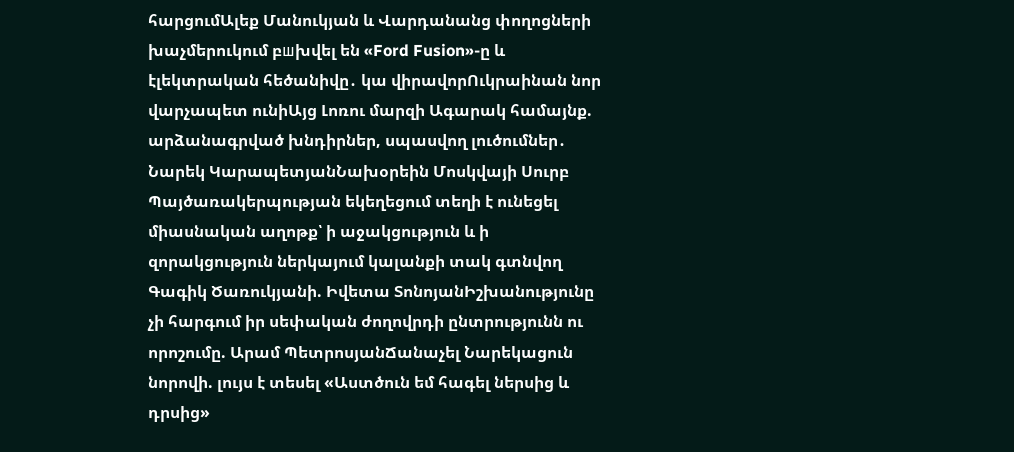հարցումԱլեք Մանուկյան և Վարդանանց փողոցների խաչմերուկում բшխվել են «Ford Fusion»-ը և էլեկտրական հեծանիվը․ կա վիրավորՈւկրաինան նոր վարչապետ ունիԱյց Լոռու մարզի Ագարակ համայնք. արձանագրված խնդիրներ, սպասվող լուծումներ․ Նարեկ ԿարապետյանՆախօրեին Մոսկվայի Սուրբ Պայծառակերպության եկեղեցում տեղի է ունեցել միասնական աղոթք՝ ի աջակցություն և ի զորակցություն ներկայում կալանքի տակ գտնվող Գագիկ Ծառուկյանի. Իվետա ՏոնոյանԻշխանությունը չի հարգում իր սեփական ժողովրդի ընտրությունն ու որոշումը. Արամ ՊետրոսյանՃանաչել Նարեկացուն նորովի. լույս է տեսել «Աստծուն եմ հագել ներսից և դրսից»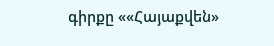գիրքը ««Հայաքվեն»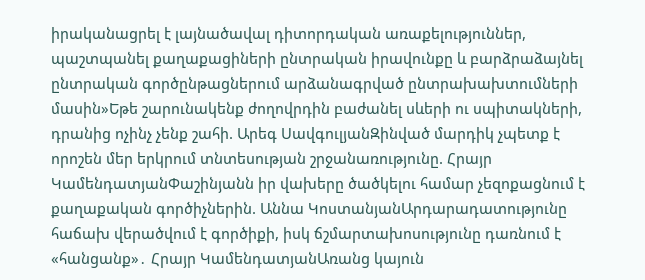իրականացրել է լայնածավալ դիտորդական առաքելություններ, պաշտպանել քաղաքացիների ընտրական իրավունքը և բարձրաձայնել ընտրական գործընթացներում արձանագրված ընտրախախտումների մասին»Եթե շարունակենք ժողովրդին բաժանել սևերի ու սպիտակների, դրանից ոչինչ չենք շահի. Արեգ ՍավգուլյանԶինված մարդիկ չպետք է որոշեն մեր երկրում տնտեսության շրջանառությունը. Հրայր ԿամենդատյանՓաշինյանն իր վախերը ծածկելու համար չեզոքացնում է քաղաքական գործիչներին. Աննա ԿոստանյանԱրդարադատությունը հաճախ վերածվում է գործիքի, իսկ ճշմարտախոսությունը դառնում է «հանցանք»․ Հրայր ԿամենդատյանԱռանց կայուն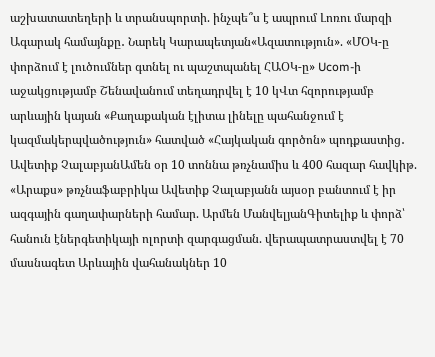աշխատատեղերի և տրանսպորտի. ինչպե՞ս է ապրում Լոռու մարզի Ագարակ համայնքը․ Նարեկ Կարապետյան«Ազատություն». «ՄՕԿ-ը փորձում է լուծումներ գտնել ու պաշտպանել ՀԱՕԿ-ը» Ucom-ի աջակցությամբ Շենավանում տեղադրվել է 10 կՎտ հզորությամբ արևային կայան «Քաղաքական էլիտա լինելը պահանջում է կազմակերպվածություն» հատված «Հայկական գործոն» պոդքաստից․ Ավետիք ՉալաբյանԱմեն օր 10 տոննա թռչնամիս և 400 հազար հավկիթ. «Արաքս» թռչնաֆաբրիկա Ավետիք Չալաբյանն այսօր բանտում է իր ազգային գաղափարների համար. Արմեն ՄանվելյանԳիտելիք և փորձ՝ հանուն էներգետիկայի ոլորտի զարգացման. վերապատրաստվել է 70 մասնագետ Արևային վահանակներ 10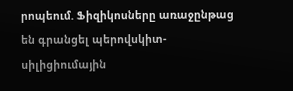րոպեում. Ֆիզիկոսները առաջընթաց են գրանցել պերովսկիտ-սիլիցիումային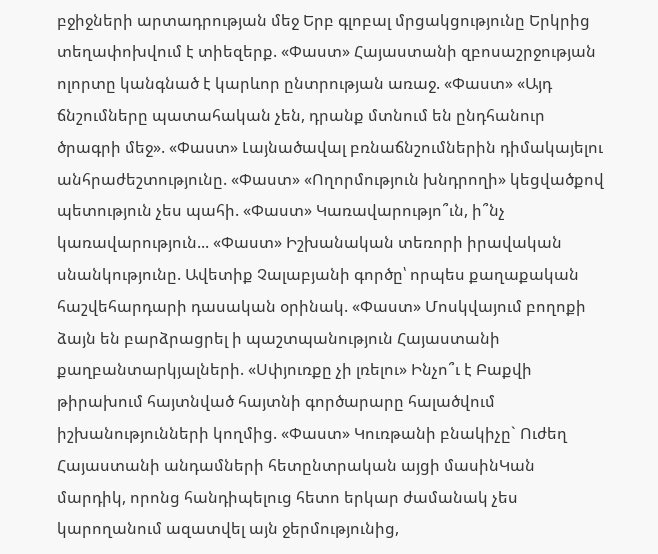բջիջների արտադրության մեջ Երբ գլոբալ մրցակցությունը Երկրից տեղափոխվում է տիեզերք. «Փաստ» Հայաստանի զբոսաշրջության ոլորտը կանգնած է կարևոր ընտրության առաջ. «Փաստ» «Այդ ճնշումները պատահական չեն, դրանք մտնում են ընդհանուր ծրագրի մեջ». «Փաստ» Լայնածավալ բռնաճնշումներին դիմակայելու անհրաժեշտությունը. «Փաստ» «Ողորմություն խնդրողի» կեցվածքով պետություն չես պահի. «Փաստ» Կառավարությո՞ւն, ի՞նչ կառավարություն... «Փաստ» Իշխանական տեռորի իրավական սնանկությունը. Ավետիք Չալաբյանի գործը՝ որպես քաղաքական հաշվեհարդարի դասական օրինակ. «Փաստ» Մոսկվայում բողոքի ձայն են բարձրացրել ի պաշտպանություն Հայաստանի քաղբանտարկյալների. «Սփյուռքը չի լռելու» Ինչո՞ւ է Բաքվի թիրախում հայտնված հայտնի գործարարը հալածվում իշխանությունների կողմից. «Փաստ» Կուռթանի բնակիչը` Ուժեղ Հայաստանի անդամների հետընտրական այցի մասինԿան մարդիկ, որոնց հանդիպելուց հետո երկար ժամանակ չես կարողանում ազատվել այն ջերմությունից,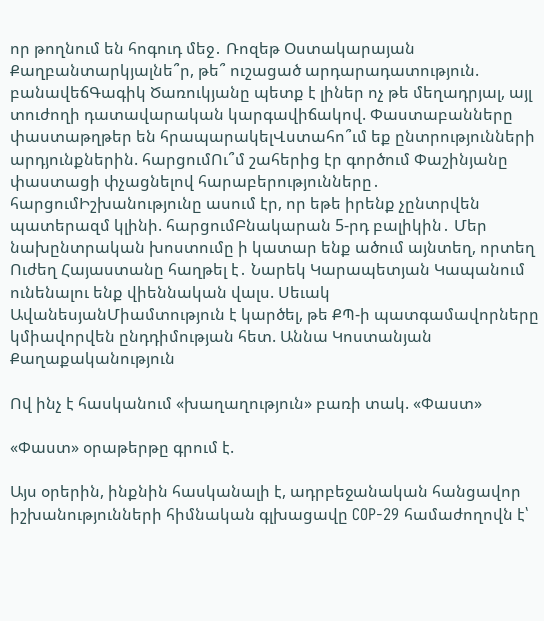որ թողնում են հոգուդ մեջ․ Ռոզեթ Օստակարայան Քաղբանտարկյալնե՞ր, թե՞ ուշացած արդարադատություն. բանավեճԳագիկ Ծառուկյանը պետք է լիներ ոչ թե մեղադրյալ, այլ տուժողի դատավարական կարգավիճակով. Փաստաբանները փաստաթղթեր են հրապարակելՎստահո՞ւմ եք ընտրությունների արդյունքներին. հարցումՈւ՞մ շահերից էր գործում Փաշինյանը փաստացի փչացնելով հարաբերությունները․ հարցումԻշխանությունը ասում էր, որ եթե իրենք չընտրվեն պատերազմ կլինի. հարցումԲնակարան 5-րդ բալիկին․ Մեր նախընտրական խոստումը ի կատար ենք ածում այնտեղ, որտեղ Ուժեղ Հայաստանը հաղթել է․ Նարեկ Կարապետյան Կապանում ունենալու ենք վիեննական վալս. Սեւակ ԱվանեսյանՄիամտություն է կարծել, թե ՔՊ-ի պատգամավորները կմիավորվեն ընդդիմության հետ. Աննա Կոստանյան
Քաղաքականություն

Ով ինչ է հասկանում «խաղաղություն» բառի տակ. «Փաստ»

«Փաստ» օրաթերթը գրում է.

Այս օրերին, ինքնին հասկանալի է, ադրբեջանական հանցավոր իշխանությունների հիմնական գլխացավը COP-29 համաժողովն է՝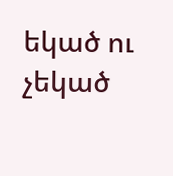եկած ու չեկած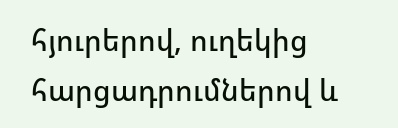հյուրերով, ուղեկից հարցադրումներով և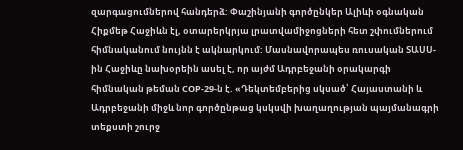զարգացումներով հանդերձ: Փաշինյանի գործընկեր Ալիևի օգնական Հիքմեթ Հաջիևն էլ, օտարերկրյա լրատվամիջոցների հետ շփումներում հիմնականում նույնն է ակնարկում: Մասնավորապես ռուսական ՏԱՍՍ-ին Հաջիևը նախօրեին ասել է, որ այժմ Ադրբեջանի օրակարգի հիմնական թեման COP-29-ն է. «Դեկտեմբերից սկսած՝ Հայաստանի և Ադրբեջանի միջև նոր գործընթաց կսկսվի խաղաղության պայմանագրի տեքստի շուրջ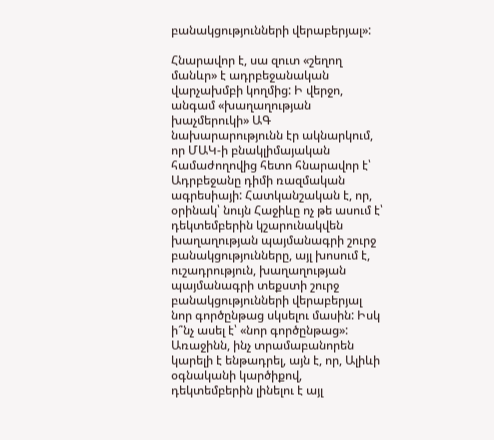բանակցությունների վերաբերյալ»:

Հնարավոր է, սա զուտ «շեղող մանևր» է ադրբեջանական վարչախմբի կողմից: Ի վերջո, անգամ «խաղաղության խաչմերուկի» ԱԳ նախարարությունն էր ակնարկում, որ ՄԱԿ-ի բնակլիմայական համաժողովից հետո հնարավոր է՝ Ադրբեջանը դիմի ռազմական ագրեսիայի: Հատկանշական է, որ, օրինակ՝ նույն Հաջիևը ոչ թե ասում է՝ դեկտեմբերին կշարունակվեն խաղաղության պայմանագրի շուրջ բանակցությունները, այլ խոսում է, ուշադրություն, խաղաղության պայմանագրի տեքստի շուրջ բանակցությունների վերաբերյալ նոր գործընթաց սկսելու մասին: Իսկ ի՞նչ ասել է՝ «նոր գործընթաց»: Առաջինն, ինչ տրամաբանորեն կարելի է ենթադրել, այն է, որ, Ալիևի օգնականի կարծիքով, դեկտեմբերին լինելու է այլ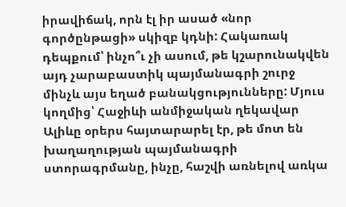իրավիճակ, որն էլ իր ասած «նոր գործընթացի» սկիզբ կդնի: Հակառակ դեպքում՝ ինչո՞ւ չի ասում, թե կշարունակվեն այդ չարաբաստիկ պայմանագրի շուրջ մինչև այս եղած բանակցությունները: Մյուս կողմից՝ Հաջիևի անմիջական ղեկավար Ալիևը օրերս հայտարարել էր, թե մոտ են խաղաղության պայմանագրի ստորագրմանը, ինչը, հաշվի առնելով առկա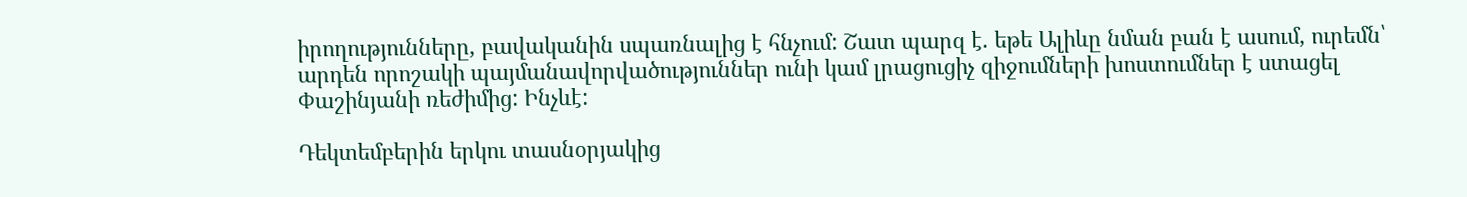իրողությունները, բավականին սպառնալից է հնչում: Շատ պարզ է. եթե Ալիևը նման բան է ասում, ուրեմն՝ արդեն որոշակի պայմանավորվածություններ ունի կամ լրացուցիչ զիջումների խոստումներ է ստացել Փաշինյանի ռեժիմից: Ինչևէ:

Դեկտեմբերին երկու տասնօրյակից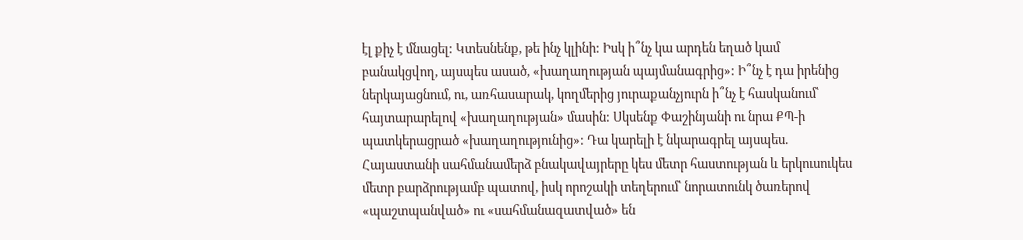էլ քիչ է մնացել: Կտեսնենք, թե ինչ կլինի: Իսկ ի՞նչ կա արդեն եղած կամ բանակցվող, այսպես ասած, «խաղաղության պայմանագրից»: Ի՞նչ է դա իրենից ներկայացնում, ու, առհասարակ, կողմերից յուրաքանչյուրն ի՞նչ է հասկանում՝ հայտարարելով «խաղաղության» մասին: Սկսենք Փաշինյանի ու նրա ՔՊ-ի պատկերացրած «խաղաղությունից»: Դա կարելի է նկարագրել այսպես. Հայաստանի սահմանամերձ բնակավայրերը կես մետր հաստության և երկուսուկես մետր բարձրությամբ պատով, իսկ որոշակի տեղերում՝ նորատունկ ծառերով «պաշտպանված» ու «սահմանազատված» են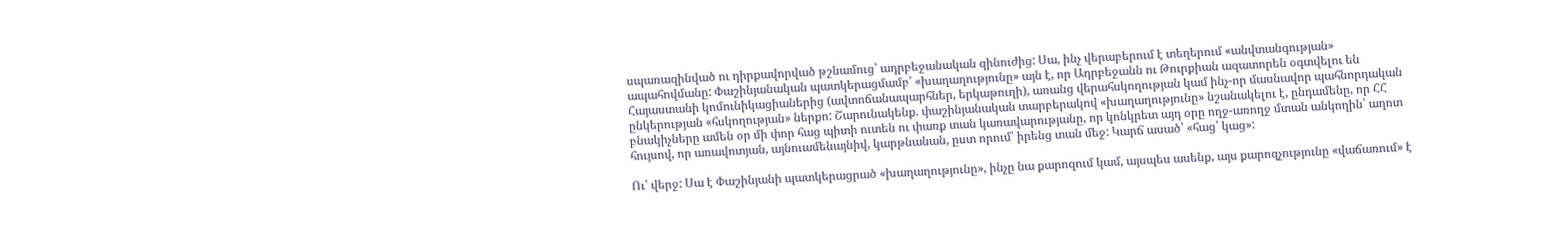սպառազինված ու դիրքավորված թշնամուց՝ ադրբեջանական զինուժից: Սա, ինչ վերաբերում է տեղերում «անվտանգության» ապահովմանը: Փաշինյանական պատկերացմամբ՝ «խաղաղությունը» այն է, որ Ադրբեջանն ու Թուրքիան ազատորեն օգտվելու են Հայաստանի կոմունիկացիաներից (ավտոճանապարհներ, երկաթուղի), առանց վերահսկողության կամ ինչ-որ մասնավոր պահնորդական ընկերության «հսկողության» ներքո: Շարունակենք. փաշինյանական տարբերակով «խաղաղությունը» նշանակելու է, ընդամենը, որ ՀՀ բնակիչները ամեն օր մի փոր հաց պիտի ուտեն ու փառք տան կառավարությանը, որ կոնկրետ այդ օրը ողջ-առողջ մտան անկողին՝ աղոտ հույսով, որ առավոտյան, այնուամենայնիվ, կարթնանան, ըստ որում՝ իրենց տան մեջ: Կարճ ասած՝ «հաց՝ կաց»:

Ու՝ վերջ: Սա է Փաշինյանի պատկերացրած «խաղաղությունը», ինչը նա քարոզում կամ, այսպես ասենք, այս քարոզչությունը «վաճառում» է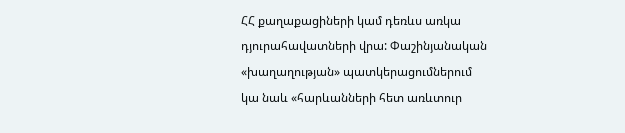ՀՀ քաղաքացիների կամ դեռևս առկա դյուրահավատների վրա: Փաշինյանական «խաղաղության» պատկերացումներում կա նաև «հարևանների հետ առևտուր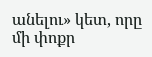անելու» կետ, որը մի փոքր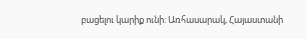բացելու կարիք ունի: Առհասարակ, Հայաստանի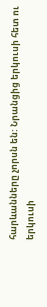հարևանները չորսն են: Նրանցից երկուսի հետ ու երկուսի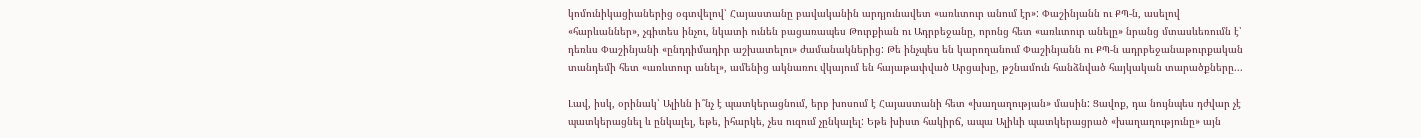կոմունիկացիաներից օգտվելով՝ Հայաստանը բավականին արդյունավետ «առևտուր անում էր»: Փաշինյանն ու ՔՊ-ն, ասելով «հարևաններ», չգիտես ինչու, նկատի ունեն բացառապես Թուրքիան ու Ադրբեջանը, որոնց հետ «առևտուր անելը» նրանց մտասևեռումն է՝ դեռևս Փաշինյանի «ընդդիմադիր աշխատելու» ժամանակներից: Թե ինչպես են կարողանում Փաշինյանն ու ՔՊ-ն ադրբեջանաթուրքական տանդեմի հետ «առևտուր անել», ամենից ակնառու վկայում են հայաթափված Արցախը, թշնամուն հանձնված հայկական տարածքները...

Լավ, իսկ, օրինակ՝ Ալիևն ի՞նչ է պատկերացնում, երբ խոսում է Հայաստանի հետ «խաղաղության» մասին: Ցավոք, դա նույնպես դժվար չէ պատկերացնել և ընկալել, եթե, իհարկե, չես ուզում չընկալել: Եթե խիստ հակիրճ, ապա Ալիևի պատկերացրած «խաղաղությունը» այն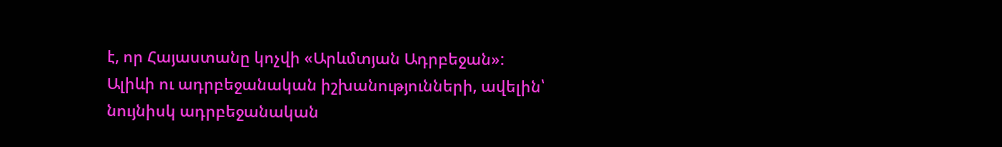է, որ Հայաստանը կոչվի «Արևմտյան Ադրբեջան»: Ալիևի ու ադրբեջանական իշխանությունների, ավելին՝ նույնիսկ ադրբեջանական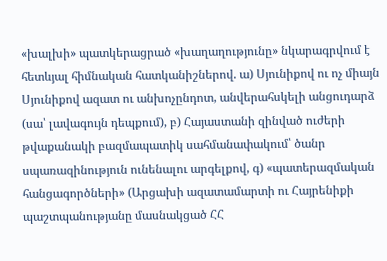«խալխի» պատկերացրած «խաղաղությունը» նկարագրվում է հետևյալ հիմնական հատկանիշներով. ա) Սյունիքով ու ոչ միայն Սյունիքով ազատ ու անխոչընդոտ, անվերահսկելի անցուդարձ (սա՝ լավագույն դեպքում), բ) Հայաստանի զինված ուժերի թվաքանակի բազմապատիկ սահմանափակում՝ ծանր սպառազինություն ունենալու արգելքով, գ) «պատերազմական հանցագործների» (Արցախի ազատամարտի ու Հայրենիքի պաշտպանությանը մասնակցած ՀՀ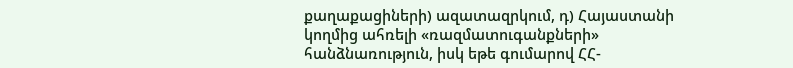քաղաքացիների) ազատազրկում, դ) Հայաստանի կողմից ահռելի «ռազմատուգանքների» հանձնառություն, իսկ եթե գումարով ՀՀ-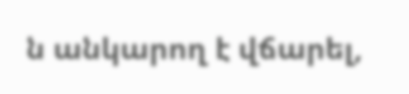ն անկարող է վճարել,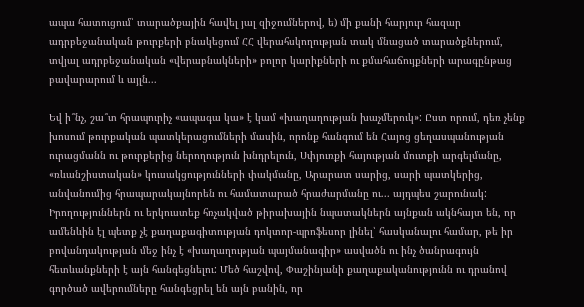ապա հատուցում՝ տարածքային հավել յալ զիջումներով, ե) մի քանի հարյուր հազար ադրբեջանական թուրքերի բնակեցում ՀՀ վերահսկողության տակ մնացած տարածքներում, տվյալ ադրբեջանական «վերաբնակների» բոլոր կարիքների ու քմահաճույքների արագընթաց բավարարում և այլն...

Եվ ի՞նչ, շա՞տ հրապուրիչ «ապագա կա» է կամ «խաղաղության խաչմերուկ»: Ըստ որում, դեռ չենք խոսում թուրքական պատկերացումների մասին, որոնք հանգում են Հայոց ցեղասպանության ուրացմանն ու թուրքերից ներողություն խնդրելուն, Սփյուռքի հայության մուտքի արգելմանը, «ռևանշիստական» կուսակցությունների փակմանը, Արարատ սարից, սարի պատկերից, անվանումից հրապարակայնորեն ու համատարած հրաժարմանը ու... այդպես շարունակ: Իրողություններն ու երկուստեք հռչակված թիրախային նպատակներն այնքան ակնհայտ են, որ ամենևին էլ պետք չէ քաղաքագիտության դոկտոր-պրոֆեսոր լինել՝ հասկանալու համար, թե իր բովանդակության մեջ ինչ է «խաղաղության պայմանագիր» ասվածն ու ինչ ծանրագույն հետևանքների է այն հանգեցնելու: Մեծ հաշվով, Փաշինյանի քաղաքականությունն ու դրանով գործած ավերումները հանգեցրել են այն բանին, որ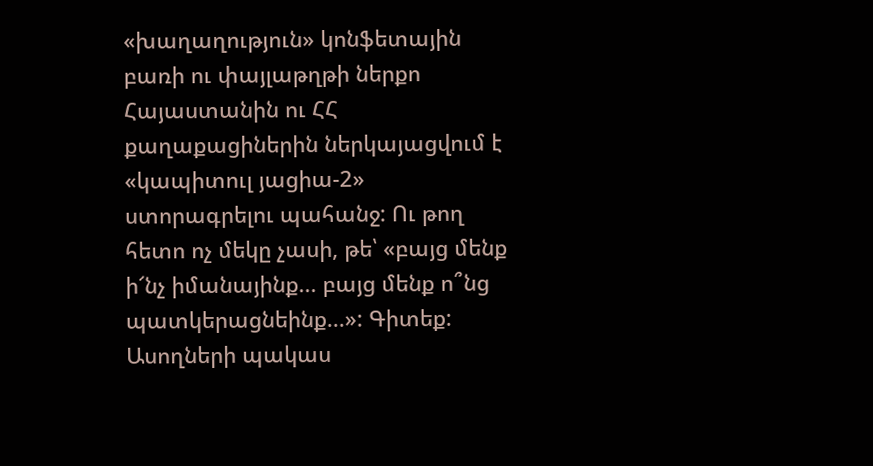«խաղաղություն» կոնֆետային բառի ու փայլաթղթի ներքո Հայաստանին ու ՀՀ քաղաքացիներին ներկայացվում է «կապիտուլ յացիա-2» ստորագրելու պահանջ: Ու թող հետո ոչ մեկը չասի, թե՝ «բայց մենք ի՜նչ իմանայինք... բայց մենք ո՞նց պատկերացնեինք...»: Գիտեք: Ասողների պակաս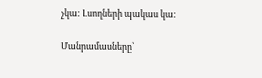չկա: Լսողների պակաս կա:

Մանրամասները՝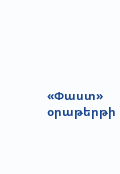«Փաստ» օրաթերթի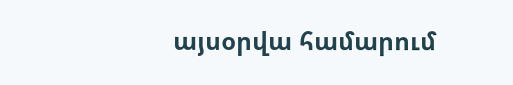այսօրվա համարում